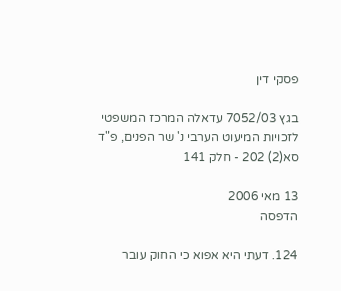פסקי דין

בגץ 7052/03 עדאלה המרכז המשפטי לזכויות המיעוט הערבי נ' שר הפנים, פ"ד סא(2) 202 - חלק 141

13 מאי 2006
הדפסה

124. דעתי היא אפוא כי החוק עובר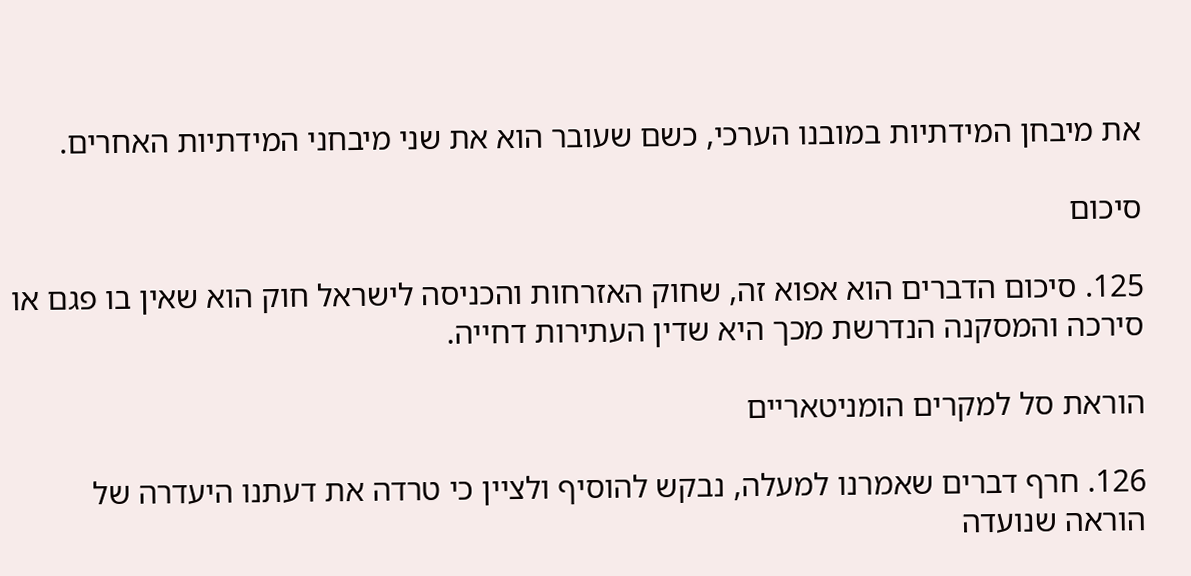את מיבחן המידתיות במובנו הערכי, כשם שעובר הוא את שני מיבחני המידתיות האחרים.

סיכום

125. סיכום הדברים הוא אפוא זה, שחוק האזרחות והכניסה לישראל חוק הוא שאין בו פגם או סירכה והמסקנה הנדרשת מכך היא שדין העתירות דחייה.

הוראת סל למקרים הומניטאריים

126. חרף דברים שאמרנו למעלה, נבקש להוסיף ולציין כי טרדה את דעתנו היעדרה של הוראה שנועדה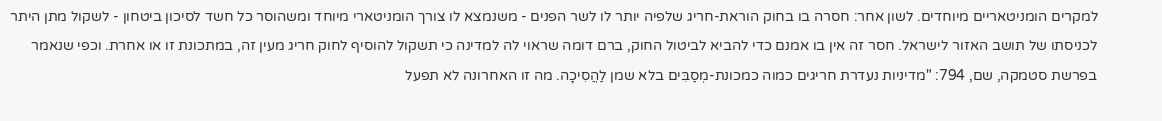למקרים הומניטאריים מיוחדים. לשון אחר: חסרה בו בחוק הוראת-חריג שלפיה יותר לו לשר הפנים - משנמצא לו צורך הומניטארי מיוחד ומשהוסר כל חשד לסיכון ביטחון - לשקול מתן היתר לכניסתו של תושב האזור לישראל. חסר זה אין בו אמנם כדי להביא לביטול החוק, ברם דומה שראוי לה למדינה כי תשקול להוסיף לחוק חריג מעין זה, במתכונת זו או אחרת. וכפי שנאמר בפרשת סטמקה, שם, 794: "מדיניות נעדרת חריגים כמוה כמכונת-מְסַבִּים בלא שמן לַהֲסִיכָה. מה זו האחרונה לא תפעל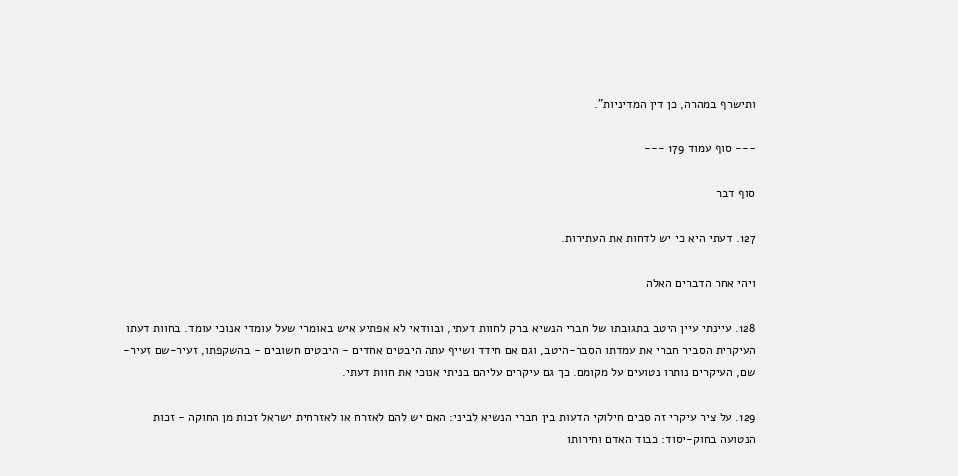ותישרף במהרה, כן דין המדיניות".

--- סוף עמוד 179 ---

סוף דבר

127. דעתי היא כי יש לדחות את העתירות.

ויהי אחר הדברים האלה

128. עיינתי עיין היטב בתגובתו של חברי הנשיא ברק לחוות דעתי, ובוודאי לא אפתיע איש באומרי שעל עומדי אנוכי עומד. בחוות דעתו העיקרית הסביר חברי את עמדתו הסבר-היטב, וגם אם חידד ושייף עתה היבטים אחדים - היבטים חשובים - בהשקפתו, זעיר-שם זעיר-שם, העיקרים נותרו נטועים על מקומם. כך גם עיקרים עליהם בניתי אנוכי את חוות דעתי.

129. על ציר עיקרי זה סבים חילוקי הדעות בין חברי הנשיא לביני: האם יש להם לאזרח או לאזרחית ישראל זכות מן החוקה - זכות הנטועה בחוק-יסוד: כבוד האדם וחירותו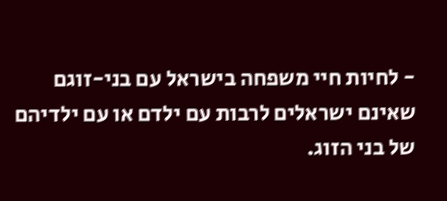- לחיות חיי משפחה בישראל עם בני-זוגם שאינם ישראלים לרבות עם ילדם או עם ילדיהם של בני הזוג.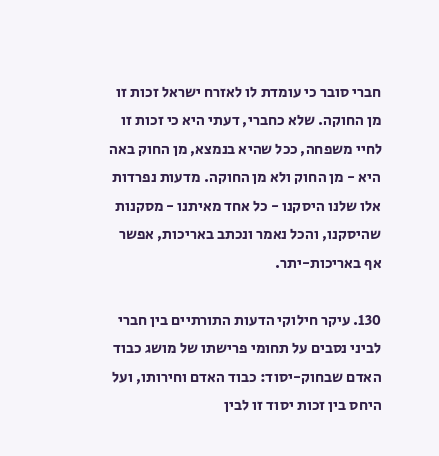חברי סובר כי עומדת לו לאזרח ישראל זכות זו מן החוקה. שלא כחברי, דעתי היא כי זכות זו לחיי משפחה, ככל שהיא בנמצא, מן החוק באה היא - מן החוק ולא מן החוקה. מדעות נפרדות אלו שלנו היסקנו - כל אחד מאיתנו - מסקנות שהיסקנו, והכל נאמר ונכתב באריכות, אפשר אף באריכות-יתר.

130. עיקר חילוקי הדעות התורתיים בין חברי לביני נסבים על תחומי פרישתו של מושג כבוד האדם שבחוק-יסוד: כבוד האדם וחירותו, ועל היחס בין זכות יסוד זו לבין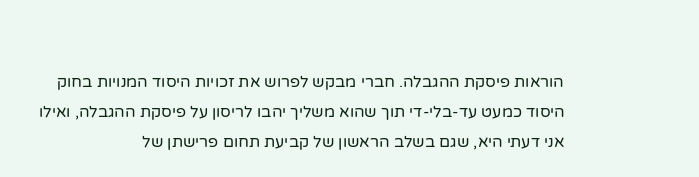הוראות פיסקת ההגבלה. חברי מבקש לפרוש את זכויות היסוד המנויות בחוק היסוד כמעט עד-בלי-די תוך שהוא משליך יהבו לריסון על פיסקת ההגבלה, ואילו אני דעתי היא, שגם בשלב הראשון של קביעת תחום פרישתן של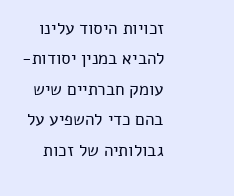זכויות היסוד עלינו להביא במנין יסודות-עומק חברתיים שיש בהם כדי להשפיע על גבולותיה של זכות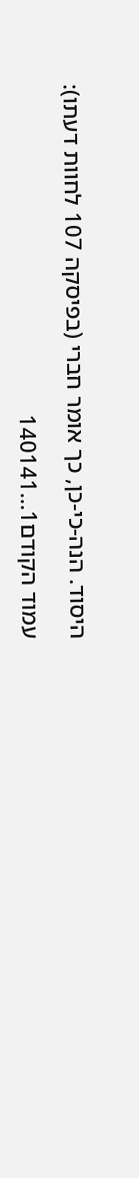היסוד. הנה-כי-כן, כך אומר חברי (בפיסקה 107 לחוות דעתו):

עמוד הקודם1...140141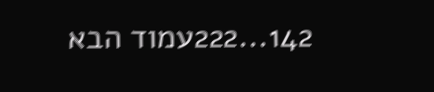142...222עמוד הבא